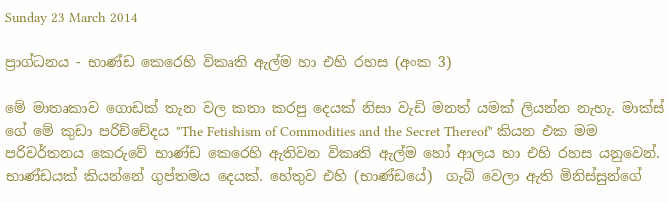Sunday 23 March 2014

ප්‍රාග්ධනය - භාණ්ඩ කෙරෙහි විකෘති ඇල්ම හා එහි රහස (අංක 3)

මේ මාතෘකාව ගොඩක් තැන වල කතා කරපු දෙයක් නිසා වැඩි මනත් යමක් ලියන්න නැහැ. මාක්ස් ගේ මේ කුඩා පරිච්චේදය "The Fetishism of Commodities and the Secret Thereof" කියන එක මම පරිවර්තනය කෙරුවේ භාණ්ඩ කෙරෙහි ඇතිවන විකෘති ඇල්ම හෝ ආලය හා එහි රහස යනුවෙන්.
භාණ්ඩයක් කියන්නේ ගුප්තමය දෙයක්. හේතුව එහි (භාණ්ඩයේ)  ගැබ් වෙලා ඇති මිනිස්සුන්ගේ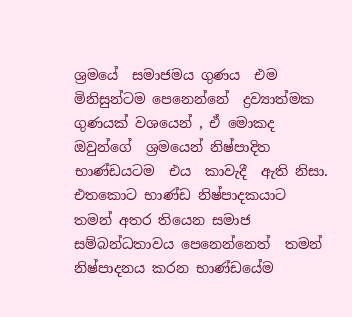ශ්‍රමයේ  සමාජමය ගුණය  එම මිනිසුන්ටම පෙනෙන්නේ  ද්‍රව්‍යාත්මක ගුණයක් වශයෙන් , ඒ මොකද ඔවුන්ගේ  ශ්‍රමයෙන් නිෂ්පාදිත භාණ්ඩයටම  එය  කාවැදී  ඇති නිසා. එතකොට භාණ්ඩ නිෂ්පාදකයාට තමන් අතර තියෙන සමාජ සම්බන්ධතාවය පෙනෙන්නෙත්  තමන් නිෂ්පාදනය කරන භාණ්ඩයේම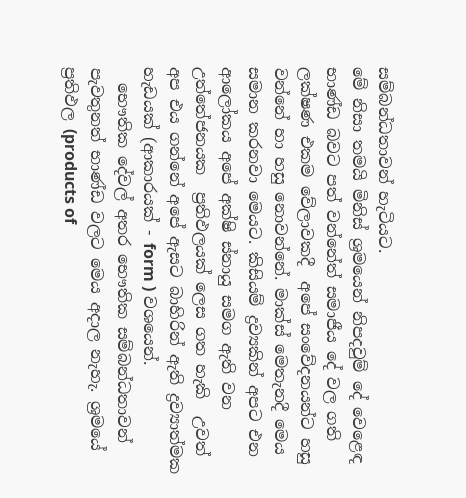සම්බන්ධතාවන් හැටියට.
මේ නිසා තමයි මිනිස් ශ්‍රමයෙන් නිපදවුම් දේ වෙළෙඳ භාණ්ඩ බවට පත් වන්නේත් සමාජීය දේ වල ගති ලක්ෂණ එකම වේලාවකදී  අපේ සංවේදනයන්ට හසු  වන්නේ හා හසු නොවන්නේ. මාක්ස් මෙතැනදී මෙය සමාන කරනවා මෙයට. කිසියම් ද්‍රව්‍යකින් අපට එන ආලෝකය අපේ අක්ෂි ස්නායු සමග ඇති වන උත්තේජනයක  ප්‍රතිඵලයක් ලෙස ගත හැකි  උවත්  අප එය ගන්නේ අපේ ඇසට බාහිරින් ඇති ද්‍රව්‍යාත්මක හැඩයක් (ආකාරයක් - form ) වශයෙන්.
  භෞතික දේවල් අතර භෞතික සම්බන්ධතාවන් පැවතුනත් භාණ්ඩ වලට මෙය අදාල නැහැ. ශ්‍රමයේ ප්‍රතිඵල (products of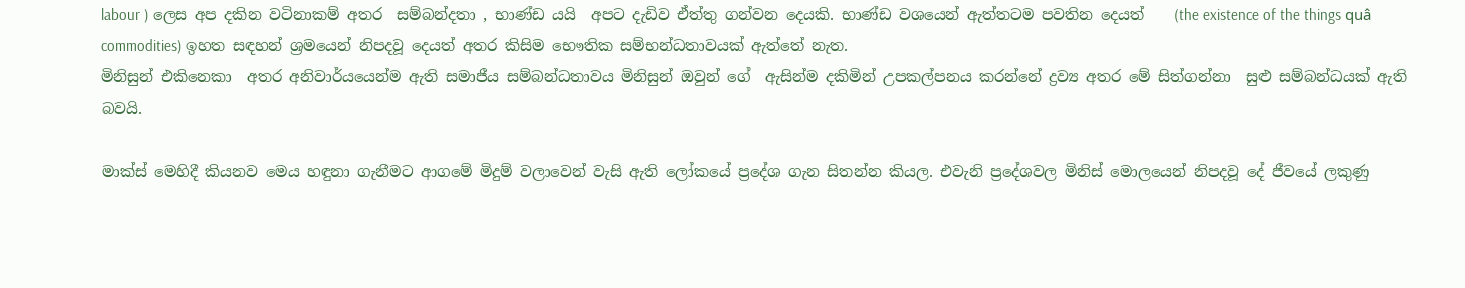labour ) ලෙස අප දකින වටිනාකම් අතර  සම්බන්දතා , භාණ්ඩ යයි  අපට දැඩිව ඒත්තු ගන්වන දෙයකි. භාණ්ඩ වශයෙන් ඇත්තටම පවතින දෙයත්    (the existence of the things quâ commodities) ඉහත සඳහන් ශ්‍රමයෙන් නිපදවූ දෙයත් අතර කිසිම භෞතික සම්භන්ධතාවයක් ඇත්තේ නැත.
මිනිසුන් එකිනෙකා  අතර අනිවාර්යයෙන්ම ඇති සමාජීය සම්බන්ධතාවය මිනිසුන් ඔවුන් ගේ  ඇසින්ම දකිමින් උපකල්පනය කරන්නේ ද්‍රව්‍ය අතර මේ සිත්ගන්නා  සුළු සම්බන්ධයක් ඇති බවයි.

මාක්ස් මෙහිදී කියනව මෙය හඳුනා ගැනීමට ආගමේ මිදුම් වලාවෙන් වැසි ඇති ලෝකයේ ප්‍රදේශ ගැන සිතන්න කියල. එවැනි ප්‍රදේශවල මිනිස් මොලයෙන් නිපදවූ දේ ජීවයේ ලකුණු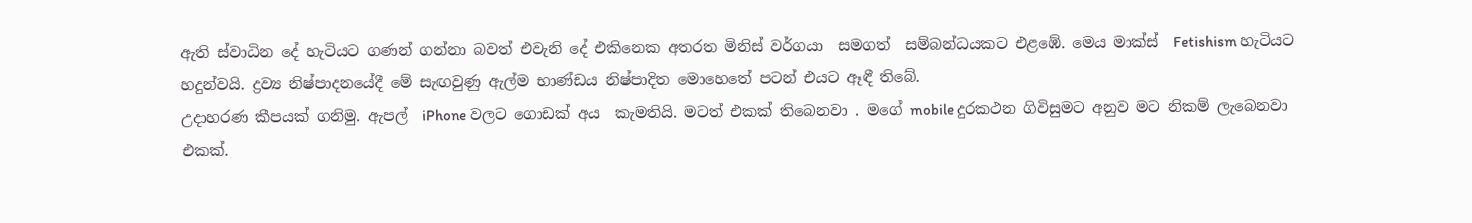ඇති ස්වාධින දේ හැටියට ගණන් ගන්නා බවත් එවැනි දේ එකිනෙක අතරත මිනිස් වර්ගයා  සමගත්  සම්බන්ධයකට එළඹේ. මෙය මාක්ස්  Fetishism හැටියට හදුන්වයි. ද්‍රව්‍ය නිෂ්පාදනයේදී මේ සැඟවුණු ඇල්ම භාණ්ඩය නිෂ්පාදිත මොහෙතේ පටන් එයට ඈඳී තිබේ.
උදාහරණ කීපයක් ගනිමු. ඇපල්  iPhone වලට ගොඩක් අය  කැමතියි. මටත් එකක් තිබෙනවා . මගේ mobile දුරකථන ගිවිසුමට අනුව මට නිකම් ලැබෙනවා එකක්.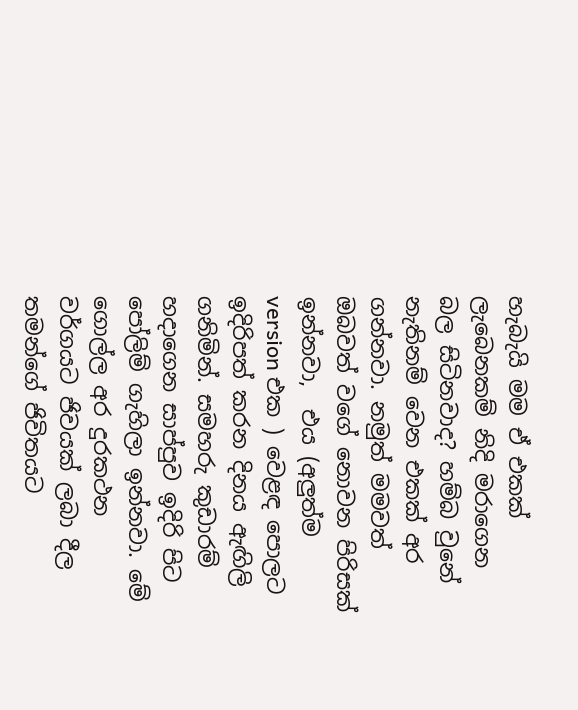හැබැයි මම ඒ එකක් ලැබෙනකම් නිදි මරාගෙන බල සිටිනවාද? හම්බ වුනේ නැතිනම් වෙන එකක් අර ගන්නවා. නමුත් මමවත් ඔබවත් වගේ නොවන පිරිසක් ඉන්නවා,  එය (අලුත්ම version එක ) වෙළඳ පොලට ඉදිරිපත් කරන දිනය ඇඟිලි ගනිමින්. සමහරු කුඩාරම් හදාගෙන සාප්පුව ඉදිරි පිට පෝලිම් ගැහිලා ඉන්නවා. මේ ගොල්ල අර දුරකථන වර්ගයට ජිවයක් ලබා දීල තමන්ගේ ජිවිතයට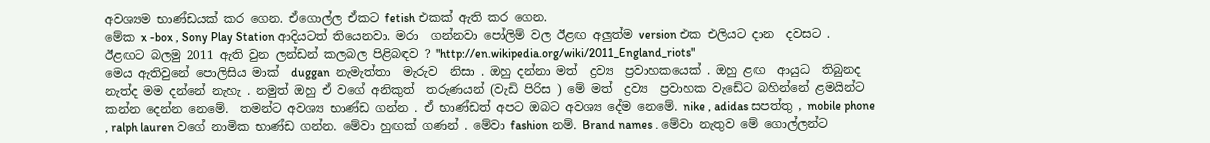අවශ්‍යම භාණ්ඩයක් කර ගෙන. ඒගොල්ල ඒකට fetish එකක් ඇති කර ගෙන.
මේක x -box , Sony Play Station ආදියටත් තියෙනවා. මරා  ගන්නවා පෝලිම් වල ඊළඟ අලුත්ම version එක එලියට දාන  දවසට .
ඊළඟට බලමු 2011 ඇති වුන ලන්ඩන් කලබල පිළිබඳව ? "http://en.wikipedia.org/wiki/2011_England_riots"
මෙය ඇතිවුනේ පොලිසිය මාක්  duggan  නැමැත්තා  මැරුව  නිසා . ඔහු දන්නා මත්  ද්‍රව්‍ය  ප්‍රවාහකයෙක් . ඔහු ළඟ  ආයුධ  තිබුනද නැත්ද මම දන්නේ නැහැ . නමුත් ඔහු ඒ වගේ අනිකුත්  තරුණයන් (වැඩි පිරිස ) මේ මත්  ද්‍රව්‍ය  ප්‍රවාහක වැඩේට බහින්නේ ළමයින්ට කන්න දෙන්න නෙමේ.  තමන්ට අවශ්‍ය භාණ්ඩ ගන්න . ඒ භාණ්ඩත් අපට ඔබට අවශ්‍ය දේම නෙමේ. nike , adidas සපත්තු , mobile phone , ralph lauren වගේ නාමික භාණ්ඩ ගන්න. මේවා හුඟක් ගණන් . මේවා fashion නම්. Brand names . මේවා නැතුව මේ ගොල්ලන්ට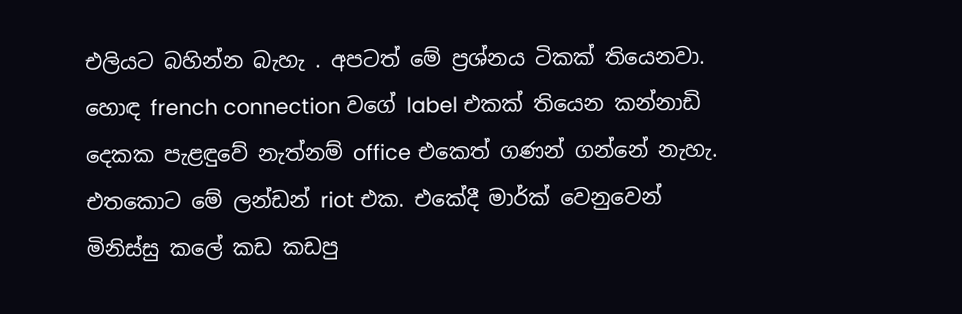එලියට බහින්න බැහැ . අපටත් මේ ප්‍රශ්නය ටිකක් තියෙනවා. හොඳ french connection වගේ label එකක් තියෙන කන්නාඩි දෙකක පැළඳුවේ නැත්නම් office එකෙත් ගණන් ගන්නේ නැහැ.
එතකොට මේ ලන්ඩන් riot එක. එකේදී මාර්ක් වෙනුවෙන් මිනිස්සු කලේ කඩ කඩපු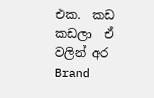එක.  කඩ කඩලා  ඒ වලින් අර Brand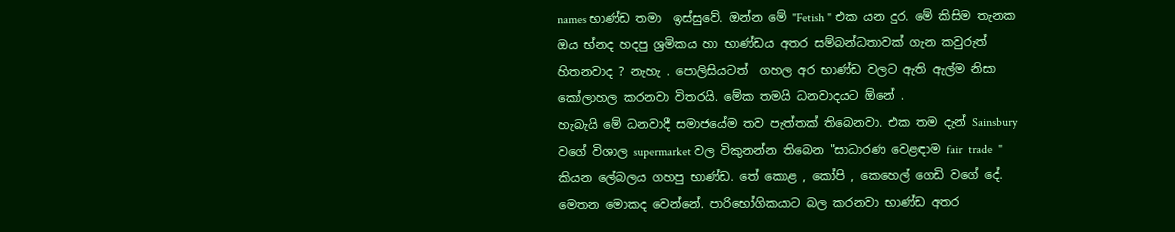names භාණ්ඩ තමා  ඉස්සුවේ. ඔන්න මේ "Fetish " එක යන දුර. මේ කිසිම තැනක ඔය භ්නද හදපු ශ්‍රමිකය හා භාණ්ඩය අතර සම්බන්ධතාවක් ගැන කවුරුත් හිතනවාද ? නැහැ . පොලිසියටත්  ගහල අර භාණ්ඩ වලට ඇති ඇල්ම නිසා කෝලාහල කරනවා විතරයි. මේක තමයි ධනවාදයට ඕනේ .
හැබැයි මේ ධනවාදී සමාජයේම තව පැත්තක් තිබෙනවා. එක තම දැන් Sainsbury වගේ විශාල supermarket වල විකුනන්න තිබෙන "සාධාරණ වෙළඳාම fair  trade  " කියන ලේබලය ගහපු භාණ්ඩ. තේ කොළ , කෝපි , කෙහෙල් ගෙඩි වගේ දේ. මෙතන මොකද වෙන්නේ. පාරිභෝගිකයාට බල කරනවා භාණ්ඩ අතර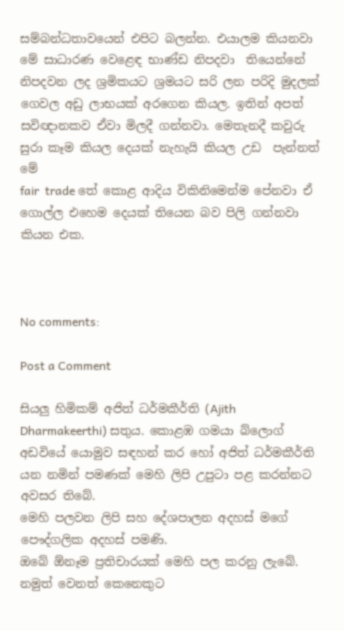සම්බන්ධතාවයෙන් එපිට බලන්න. එයාලම කියනවා මේ සාධාරණ වෙළෙඳ භාණ්ඩ නිපදවා  තියෙන්නේ නිපදවන ලද ශ්‍රමිකයට ශ්‍රමයට සරි ලන පරිදි මුදලක් ගෙවල අඩු ලාභයක් අරගෙන කියල. ඉතින් අපත් සවිඥානකව ඒවා මිලදී ගන්නවා. මෙතැනදී කවුරු සුරා කෑම කියල දෙයක් නැහැයි කියල උඩ  පැන්නත් මේ
fair  trade තේ කොළ ආදිය විකිනිමෙන්ම පේනවා ඒ ගොල්ල එහෙම දෙයක් තියෙන බව පිලි ගන්නවා කියන එක.



No comments:

Post a Comment

සියලු හිමිකම් අජිත් ධර්මකීර්ති (Ajith Dharmakeerthi) සතුය. කොළඹ ගමයා බ්ලොග් අඩවියේ යොමුව සඳහන් කර හෝ අජිත් ධර්මකීර්ති යන නමින් පමණක් මෙහි ලිපි උපුටා පළ කරන්නට අවසර තිබේ.
මෙහි පලවන ලිපි සහ දේශපාලන අදහස් මගේ පෞද්ගලික අදහස් පමණි.
ඔබේ ඕනෑම ප්‍රතිචාරයක් මෙහි පල කරනු ලැබේ. නමුත් වෙනත් කෙනෙකුට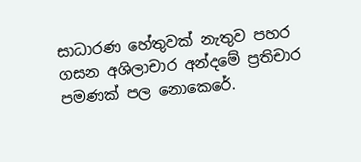සාධාරණ හේතුවක් නැතුව පහර ගසන අශිලාචාර අන්දමේ ප්‍රතිචාර පමණක් පල නොකෙරේ.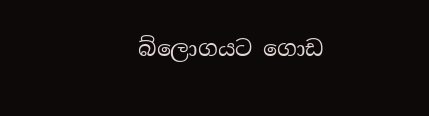බ්ලොගයට ගොඩ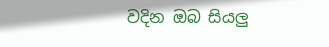වදින ඔබ සියලු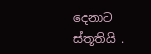දෙනාට ස්තූතියි .